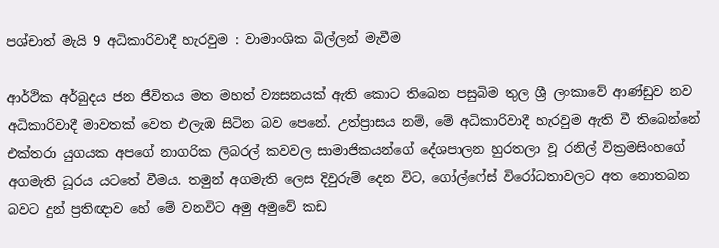පශ්චාත් මැයි 9 අධිකාරිවාදී හැරවුම : වාමාංශික බිල්ලන් මැවීම

ආර්ථික අර්බුදය ජන ජීවිතය මත මහත් ව්‍යසනයක් ඇති කොට තිබෙන පසුබිම තුල ශ්‍රී ලංකාවේ ආණ්ඩුව නව අධිකාරිවාදී මාවතක් වෙත එලැඹ සිටින බව පෙනේ. උත්ප්‍රාසය නම්, මේ අධිකාරිවාදී හැරවුම ඇති වී තිබෙන්නේ එක්තරා යුගයක අපගේ නාගරික ලිබරල් කවවල සාමාජිකයන්ගේ දේශපාලන හුරතලා වූ රනිල් වික්‍රමසිංහගේ අගමැති ධූරය යටතේ වීමය. තමුන් අගමැති ලෙස දිවුරුම් දෙන විට, ගෝල්ෆේස් විරෝධතාවලට අත නොතබන බවට දුන් ප්‍රතිඥාව හේ මේ වනවිට අමු අමුවේ කඩ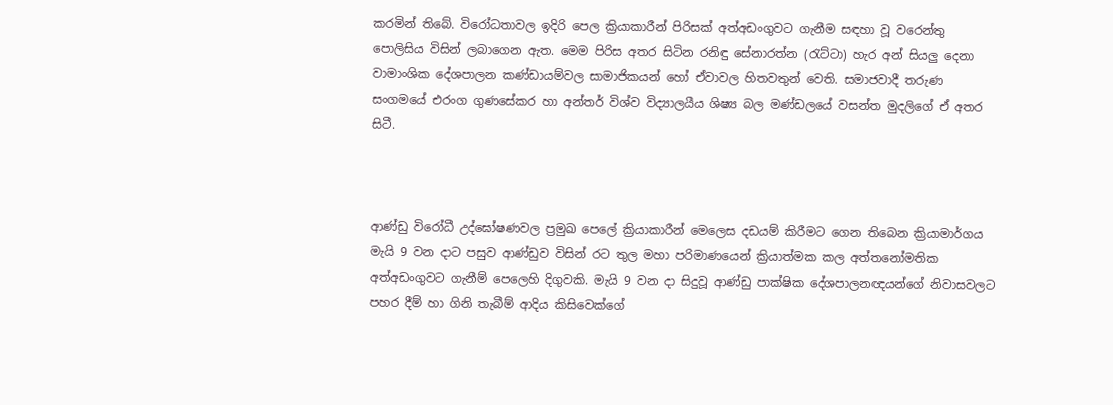කරමින් තිබේ. විරෝධතාවල ඉදිරි පෙල ක්‍රියාකාරීන් පිරිසක් අත්අඩංගුවට ගැනීම සඳහා වූ වරෙන්තු පොලිසිය විසින් ලබාගෙන ඇත. මෙම පිරිස අතර සිටින රනිඳු සේනාරත්න (රැට්ටා) හැර අන් සියලු දෙනා වාමාංශික දේශපාලන කණ්ඩායම්වල සාමාජිකයන් හෝ ඒවාවල හිතවතුන් වෙති. සමාජවාදී තරුණ සංගමයේ එරංග ගුණසේකර හා අන්තර් විශ්ව විද්‍යාලයීය ශිෂ්‍ය බල මණ්ඩලයේ වසන්ත මුදලිගේ ඒ අතර සිටී.



ආණ්ඩු විරෝධී උද්ඝෝෂණවල ප්‍රමුඛ පෙලේ ක්‍රියාකාරීන් මෙලෙස දඩයම් කිරීමට ගෙන තිබෙන ක්‍රියාමාර්ගය මැයි 9 වන දාට පසුව ආණ්ඩුව විසින් රට තුල මහා පරිමාණයෙන් ක්‍රියාත්මක කල අත්තනෝමතික අත්අඩංගුවට ගැනීම් පෙලෙහි දිගුවකි. මැයි 9 වන දා සිදුවූ ආණ්ඩු පාක්ෂික දේශපාලනඥයන්ගේ නිවාසවලට පහර දීම් හා ගිනි තැබීම් ආදිය කිසිවෙක්ගේ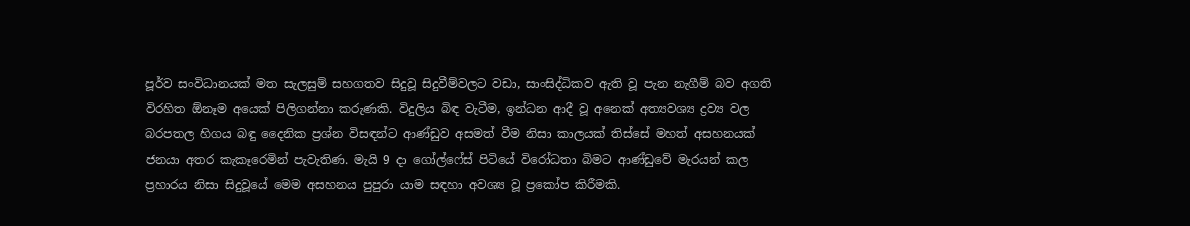පූර්ව සංවිධානයක් මත සැලසුම් සහගතව සිදුවූ සිදුවීම්වලට වඩා, සාංසිද්ධිකව ඇති වූ පැන නැගීම් බව අගති විරහිත ඕනෑම අයෙක් පිලිගන්නා කරුණකි. විදුලිය බිඳ වැටීම, ඉන්ධන ආදී වූ අනෙක් අත්‍යවශ්‍ය ද්‍රව්‍ය වල බරපතල හිගය බඳු දෛනික ප්‍රශ්න විසඳන්ට ආණ්ඩුව අසමත් වීම නිසා කාලයක් තිස්සේ මහත් අසහනයක් ජනයා අතර කැකෑරෙමින් පැවැතිණ. මැයි 9 දා ගෝල්ෆේස් පිටියේ විරෝධතා බිමට ආණ්ඩුවේ මැරයන් කල ප්‍රහාරය නිසා සිදුවූයේ මෙම අසහනය පුපුරා යාම සඳහා අවශ්‍ය වූ ප්‍රකෝප කිරීමකි.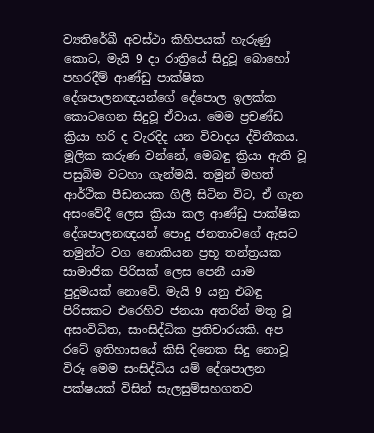ව්‍යතිරේඛී අවස්ථා කිහිපයක් හැරුණු කොට, මැයි 9 දා රාත්‍රියේ සිදුවූ බොහෝ පහරදීම් ආණ්ඩු පාක්ෂික දේශපාලනඥයන්ගේ දේපොල ඉලක්ක කොටගෙන සිදුවූ ඒවාය. මෙම ප්‍රචණ්ඩ ක්‍රියා හරි ද වැරදිද යන විවාදය ද්විතීකය. මූලික කරුණ වන්නේ, මෙබඳු ක්‍රියා ඇති වූ පසුබිම වටහා ගැන්මයි. තමුන් මහත් ආර්ථික පීඩනයක ගිලී සිටින විට, ඒ ගැන අසංවේදී ලෙස ක්‍රියා කල ආණ්ඩු පාක්ෂික දේශපාලනඥයන් පොදු ජනතාවගේ ඇසට තමුන්ට වග නොකියන ප්‍රභූ තන්ත්‍රයක සාමාජික පිරිසක් ලෙස පෙනී යාම පුදුමයක් නොවේ. මැයි 9 යනු එබඳු පිරිසකට එරෙහිව ජනයා අතරින් මතු වූ අසංවිධිත, සාංසිද්ධික ප්‍රතිචාරයකි. අප රටේ ඉතිහාසයේ කිසි දිනෙක සිදු නොවූ විරූ මෙම සංසිද්ධිය යම් දේශපාලන පක්ෂයක් විසින් සැලසුම්සහගතව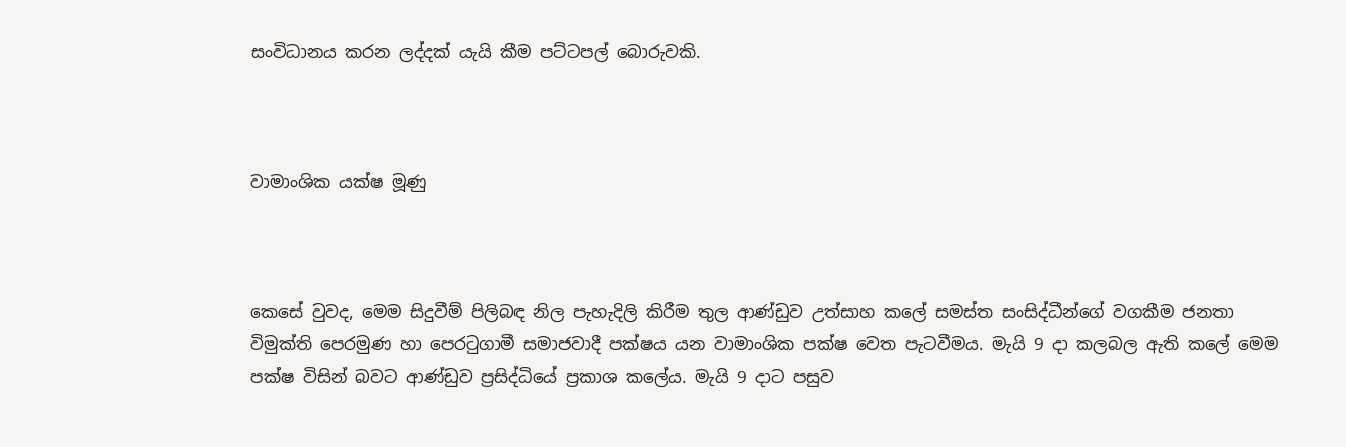සංවිධානය කරන ලද්දක් යැයි කීම පට්ටපල් බොරුවකි.



වාමාංශික යක්ෂ මූණු



කෙසේ වුවද, මෙම සිදුවීම් පිලිබඳ නිල පැහැදිලි කිරීම තුල ආණ්ඩුව උත්සාහ කලේ සමස්ත සංසිද්ධීන්ගේ වගකීම ජනතා විමුක්ති පෙරමුණ හා පෙරටුගාමී සමාජවාදී පක්ෂය යන වාමාංශික පක්ෂ වෙත පැටවීමය. මැයි 9 දා කලබල ඇති කලේ මෙම පක්ෂ විසින් බවට ආණ්ඩුව ප්‍රසිද්ධියේ ප්‍රකාශ කලේය. මැයි 9 දාට පසුව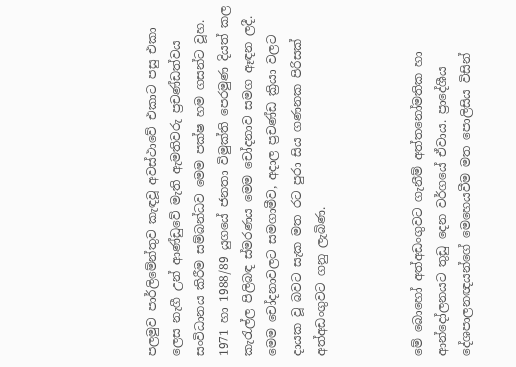පලමුව පාර්ලිමේන්තුව කැඳවූ අවස්ථාවේ එකාට පසු එකා ලෙස නැගී උන් ආණ්ඩුවේ මැති ඇමතිවරු ප්‍රචණ්ඩත්වය සංවිධානය කිරීම සම්බන්ධව මෙම පක්ෂ හම ගසන්ට වූහ. 1971 හා 1988/89 යුගයේ ජනතා විමුක්ති පෙරමුණ දියත් කල කැරැල්ල පිලිබඳ ස්මරණය මෙම චෝදනාව සමග ඈඳන ලදී. මෙම චෝදනාවලට සමගාමීව, අදාල ප්‍රචණ්ඩ ක්‍රියා වලට දායක වූ බවට සැක මත රට පුරා සිය ගණනක පිරිසක් අත්අඩංගුවට ගනු ලැබිණ.



මේ බොහෝ අත්අඩංගුවට ගැනීම් අත්තනෝමතික හා ආන්දෝලනයට තුඩු දෙන වර්ගයේ ඒවාය. ප්‍රාදේශීය දේශපාලනඥයන්ගේ මෙහෙයවීම මත පොලිසිය විසින්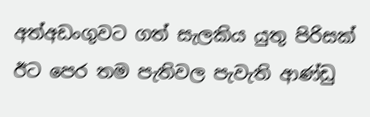අත්අඩංගුවට ගත් සැලකිය යුතු පිරිසක් ඊට පෙර තම පැතිවල පැවැති ආණ්ඩු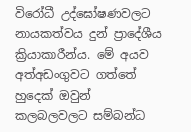විරෝධී උද්ඝෝෂණවලට නායකත්වය දුන් ප්‍රාදේශීය ක්‍රියාකාරීන්ය. මේ අයව අත්අඩංගුවට ගත්තේ හුදෙක් ඔවුන් කලබලවලට සම්බන්ධ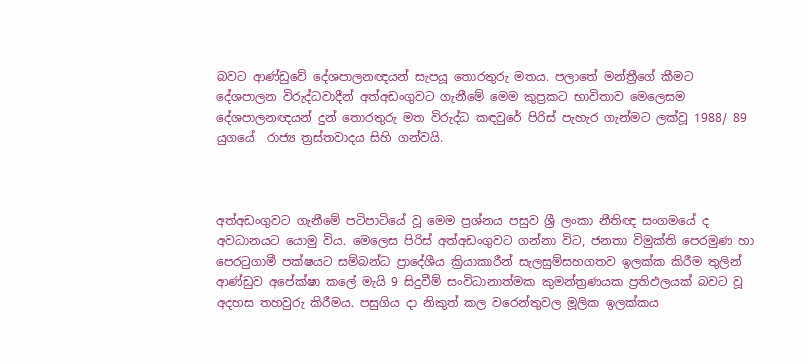බවට ආණ්ඩුවේ දේශපාලනඥයන් සැපයූ තොරතුරු මතය. පලාතේ මන්ත්‍රීගේ කීමට දේශපාලන විරුද්ධවාදීන් අත්අඩංගුවට ගැනීමේ මෙම කුප්‍රකට භාවිතාව මෙලෙසම දේශපාලනඥයන් දුන් තොරතුරු මත විරුද්ධ කඳවුරේ පිරිස් පැහැර ගැන්මට ලක්වූ 1988/ 89 යුගයේ  රාජ්‍ය ත්‍රස්තවාදය සිහි ගන්වයි.



අත්අඩංගුවට ගැනීමේ පටිපාටියේ වූ මෙම ප්‍රශ්නය පසුව ශ්‍රී ලංකා නීතිඥ සංගමයේ ද අවධානයට යොමු විය. මෙලෙස පිරිස් අත්අඩංගුවට ගන්නා විට, ජනතා විමුක්ති පෙරමුණ හා පෙරටුගාමී පක්ෂයට සම්බන්ධ ප්‍රාදේශීය ක්‍රියාකාරීන් සැලසුම්සහගතව ඉලක්ක කිරීම තුලින් ආණ්ඩුව අපේක්ෂා කලේ මැයි 9 සිදුවීම් සංවිධානාත්මක කුමන්ත්‍රණයක ප්‍රතිඵලයක් බවට වූ අදහස තහවුරු කිරීමය. පසුගිය දා නිකුත් කල වරෙන්තුවල මූලික ඉලක්කය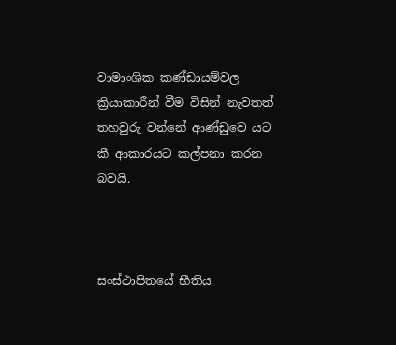වාමාංශික කණ්ඩායම්වල ක්‍රියාකාරීන් වීම විසින් නැවතත් තහවුරු වන්නේ ආණ්ඩුවෙ යට කී ආකාරයට කල්පනා කරන බවයි.



සංස්ථාපිතයේ භීතිය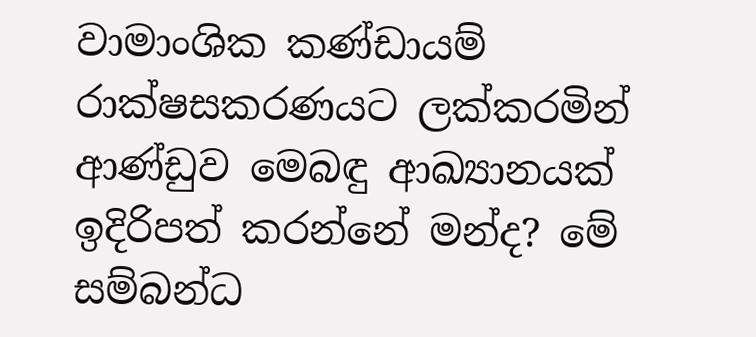වාමාංශික කණ්ඩායම් රාක්ෂසකරණයට ලක්කරමින් ආණ්ඩුව මෙබඳු ආඛ්‍යානයක් ඉදිරිපත් කරන්නේ මන්ද? මේ සම්බන්ධ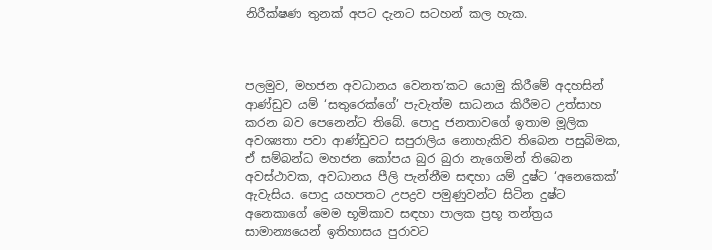නිරීක්ෂණ තුනක් අපට දැනට සටහන් කල හැක.



පලමුව, මහජන අවධානය වෙනත’කට යොමු කිරීමේ අදහසින් ආණ්ඩුව යම් ‘සතුරෙක්ගේ’ පැවැත්ම සාධනය කිරීමට උත්සාහ කරන බව පෙනෙන්ට තිබේ. පොදු ජනතාවගේ ඉතාම මූලික අවශ්‍යතා පවා ආණ්ඩුවට සපුරාලිය නොහැකිව තිබෙන පසුබිමක, ඒ සම්බන්ධ මහජන කෝපය බුර බුරා නැගෙමින් තිබෙන අවස්ථාවක, අවධානය පීලි පැන්නීම සඳහා යම් දුෂ්ට ‘අනෙකෙක්’ ඇවැසිය. පොදු යහපතට උපද්‍රව පමුණුවන්ට සිටින දුෂ්ට අනෙකාගේ මෙම භූමිකාව සඳහා පාලක ප්‍රභූ තන්ත්‍රය සාමාන්‍යයෙන් ඉතිහාසය පුරාවට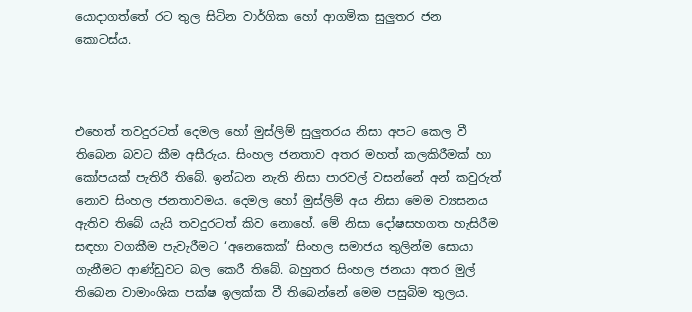යොදාගත්තේ රට තුල සිටින වාර්ගික හෝ ආගමික සුලුතර ජන කොටස්ය.



එහෙත් තවදුරටත් දෙමල හෝ මුස්ලිම් සුලුතරය නිසා අපට කෙල වී තිබෙන බවට කීම අසීරුය. සිංහල ජනතාව අතර මහත් කලකිරීමක් හා කෝපයක් පැතිරී තිබේ. ඉන්ධන නැති නිසා පාරවල් වසන්නේ අන් කවුරුත් නොව සිංහල ජනතාවමය. දෙමල හෝ මුස්ලිම් අය නිසා මෙම ව්‍යසනය ඇතිව තිබේ යැයි තවදුරටත් කිව නොහේ. මේ නිසා දෝෂසහගත හැසිරීම සඳහා වගකීම පැවැරීමට ‘අනෙකෙක්’ සිංහල සමාජය තුලින්ම සොයා ගැනීමට ආණ්ඩුවට බල කෙරී තිබේ. බහුතර සිංහල ජනයා අතර මුල් තිබෙන වාමාංශික පක්ෂ ඉලක්ක වී තිබෙන්නේ මෙම පසුබිම තුලය.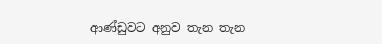ආණ්ඩුවට අනුව තැන තැන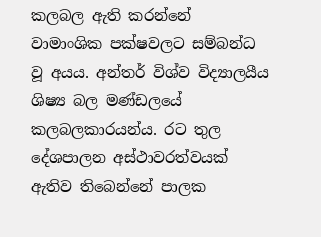කලබල ඇති කරන්නේ වාමාංශික පක්ෂවලට සම්බන්ධ වූ අයය. අන්තර් විශ්ව විද්‍යාලයීය ශිෂ්‍ය බල මණ්ඩලයේ කලබලකාරයන්ය. රට තුල දේශපාලන අස්ථාවරත්වයක් ඇතිව තිබෙන්නේ පාලක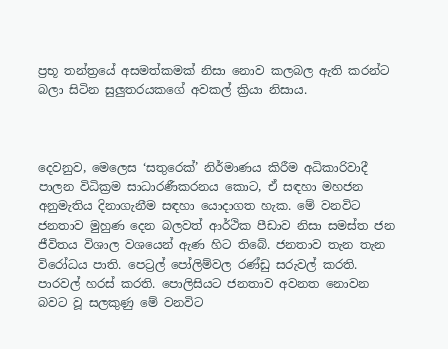ප්‍රභූ තන්ත්‍රයේ අසමත්කමක් නිසා නොව කලබල ඇති කරන්ට බලා සිටින සුලුතරයකගේ අවකල් ක්‍රියා නිසාය.



දෙවනුව, මෙලෙස ‘සතුරෙක්’ නිර්මාණය කිරීම අධිකාරිවාදී පාලන විධික්‍රම සාධාරණීකරනය කොට, ඒ සඳහා මහජන අනුමැතිය දිනාගැනීම සඳහා යොදාගත හැක. මේ වනවිට ජනතාව මුහුණ දෙන බලවත් ආර්ථික පීඩාව නිසා සමස්ත ජන ජීවිතය විශාල වශයෙන් ඇණ හිට තිබේ. ජනතාව තැන තැන විරෝධය පාති. පෙට්‍රල් පෝලිම්වල රණ්ඩු සරුවල් කරති. පාරවල් හරස් කරති. පොලිසියට ජනතාව අවනත නොවන බවට වූ සලකුණු මේ වනවිට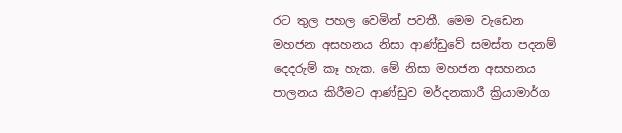රට තුල පහල වෙමින් පවතී. මෙම වැඩෙන මහජන අසහනය නිසා ආණ්ඩුවේ සමස්ත පදනම් දෙදරුම් කෑ හැක. මේ නිසා මහජන අසහනය පාලනය කිරීමට ආණ්ඩුව මර්දනකාරී ක්‍රියාමාර්ග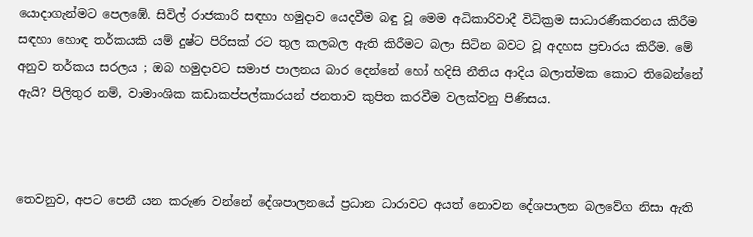යොදාගැන්මට පෙලඹේ. සිවිල් රාජකාරි සඳහා හමුදාව යෙදවීම බඳු වූ මෙම අධිකාරිවාදී විධික්‍රම සාධාරණීකරනය කිරීම සඳහා හොඳ තර්කයකි යම් දුෂ්ට පිරිසක් රට තුල කලබල ඇති කිරීමට බලා සිටින බවට වූ අදහස ප්‍රචාරය කිරීම. මේ අනුව තර්කය සරලය ; ඔබ හමුදාවට සමාජ පාලනය බාර දෙන්නේ හෝ හදිසි නීතිය ආදිය බලාත්මක කොට තිබෙන්නේ ඇයි? පිලිතුර නම්, වාමාංශික කඩාකප්පල්කාරයන් ජනතාව කුපිත කරවීම වලක්වනු පිණිසය.



තෙවනුව, අපට පෙනී යන කරුණ වන්නේ දේශපාලනයේ ප්‍රධාන ධාරාවට අයත් නොවන දේශපාලන බලවේග නිසා ඇති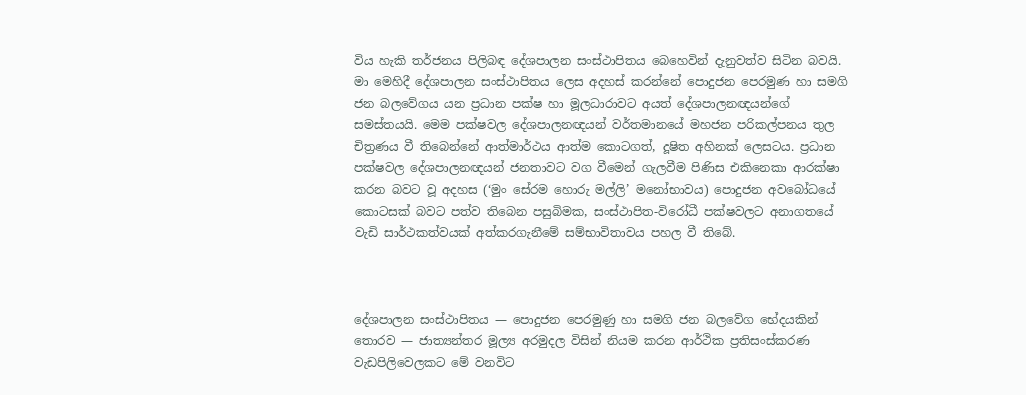විය හැකි තර්ජනය පිලිබඳ දේශපාලන සංස්ථාපිතය බෙහෙවින් දැනුවත්ව සිටින බවයි. මා මෙහිදී දේශපාලන සංස්ථාපිතය ලෙස අදහස් කරන්නේ පොදුජන පෙරමුණ හා සමගි ජන බලවේගය යන ප්‍රධාන පක්ෂ හා මූලධාරාවට අයත් දේශපාලනඥයන්ගේ සමස්තයයි. මෙම පක්ෂවල දේශපාලනඥයන් වර්තමානයේ මහජන පරිකල්පනය තුල චිත්‍රණය වී තිබෙන්නේ ආත්මාර්ථය ආත්ම කොටගත්, දූෂිත අහිනක් ලෙසටය. ප්‍රධාන පක්ෂවල දේශපාලනඥයන් ජනතාවට වග වීමෙන් ගැලවීම පිණිස එකිනෙකා ආරක්ෂා කරන බවට වූ අදහස (‘මුං සේරම හොරු මල්ලි’ මනෝභාවය) පොදුජන අවබෝධයේ කොටසක් බවට පත්ව තිබෙන පසුබිමක, සංස්ථාපිත-විරෝධී පක්ෂවලට අනාගතයේ වැඩි සාර්ථකත්වයක් අත්කරගැනීමේ සම්භාවිතාවය පහල වී තිබේ.



දේශපාලන සංස්ථාපිතය — පොදුජන පෙරමුණු හා සමගි ජන බලවේග භේදයකින් තොරව — ජාත්‍යන්තර මූල්‍ය අරමුදල විසින් නියම කරන ආර්ථික ප්‍රතිසංස්කරණ වැඩපිලිවෙලකට මේ වනවිට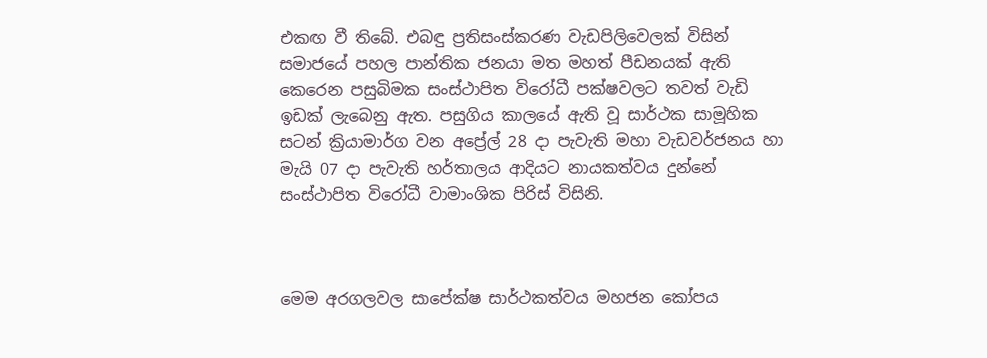එකඟ වී තිබේ. එබඳු ප්‍රතිසංස්කරණ වැඩපිලිවෙලක් විසින් සමාජයේ පහල පාන්තික ජනයා මත මහත් පීඩනයක් ඇති කෙරෙන පසුබිමක සංස්ථාපිත විරෝධී පක්ෂවලට තවත් වැඩි ඉඩක් ලැබෙනු ඇත. පසුගිය කාලයේ ඇති වූ සාර්ථක සාමූහික සටන් ක්‍රියාමාර්ග වන අප්‍රේල් 28 දා පැවැති මහා වැඩවර්ජනය හා මැයි 07 දා පැවැති හර්තාලය ආදියට නායකත්වය දුන්නේ සංස්ථාපිත විරෝධී වාමාංශික පිරිස් විසිනි.



මෙම අරගලවල සාපේක්ෂ සාර්ථකත්වය මහජන කෝපය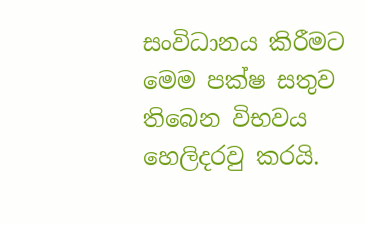සංවිධානය කිරීමට මෙම පක්ෂ සතුව තිබෙන විභවය හෙලිදරවු කරයි.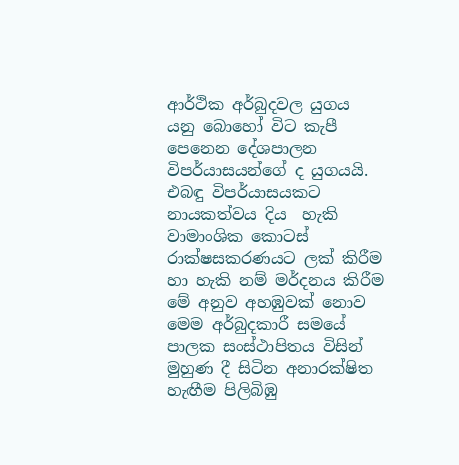ආර්ථික අර්බුදවල යුගය යනු බොහෝ විට කැපී පෙනෙන දේශපාලන විපර්යාසයන්ගේ ද යුගයයි. එබඳු විපර්යාසයකට නායකත්වය දිය  හැකි වාමාංශික කොටස් රාක්ෂසකරණයට ලක් කිරීම හා හැකි නම් මර්දනය කිරීම මේ අනුව අහඹුවක් නොව මෙම අර්බුදකාරී සමයේ පාලක සංස්ථාපිතය විසින් මුහුණ දී සිටින අනාරක්ෂිත හැඟීම පිලිබිඹු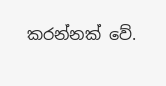කරන්නක් වේ.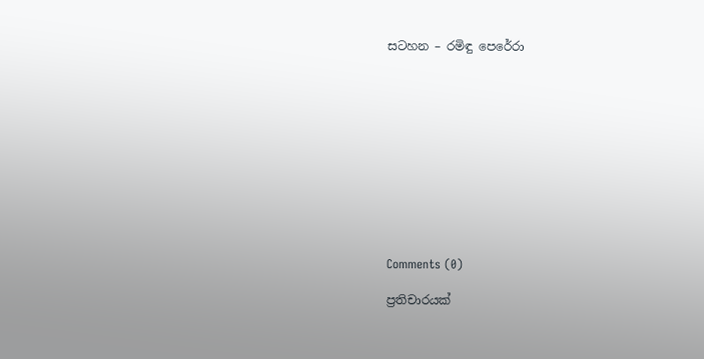සටහන – රමිඳු පෙරේරා











Comments (0)

ප්‍රතිචාරයක්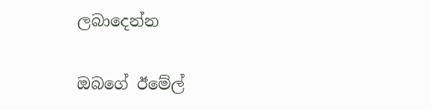ලබාදෙන්න

ඔබගේ ඊමේල්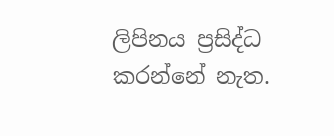ලිපිනය ප්‍රසිද්ධ කරන්නේ නැත.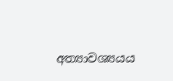අත්‍යාවශ්‍යයය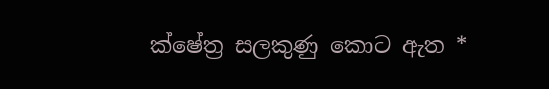ක්ෂේත්‍ර සලකුණු කොට ඇත *